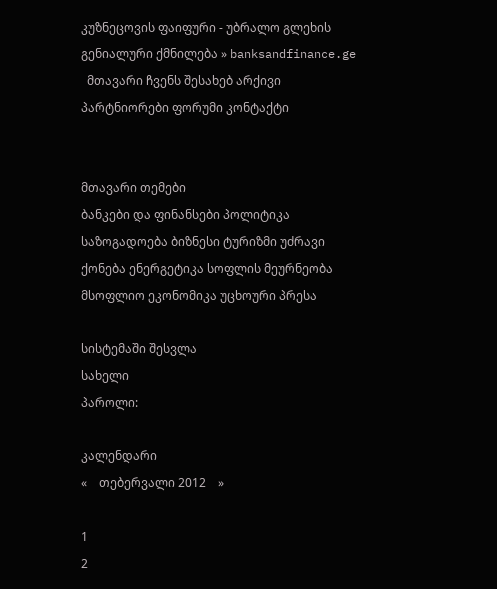კუზნეცოვის ფაიფური - უბრალო გლეხის გენიალური ქმნილება » banksandfinance.ge
  მთავარი ჩვენს შესახებ არქივი პარტნიორები ფორუმი კონტაქტი


მთავარი თემები
ბანკები და ფინანსები პოლიტიკა საზოგადოება ბიზნესი ტურიზმი უძრავი ქონება ენერგეტიკა სოფლის მეურნეობა მსოფლიო ეკონომიკა უცხოური პრესა

სისტემაში შესვლა
სახელი
პაროლი:

კალენდარი
«    თებერვალი 2012    »

1
2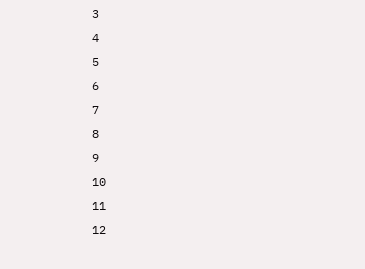3
4
5
6
7
8
9
10
11
12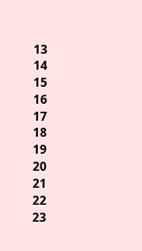13
14
15
16
17
18
19
20
21
22
23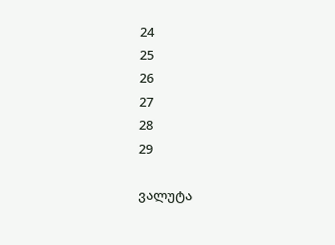24
25
26
27
28
29

ვალუტა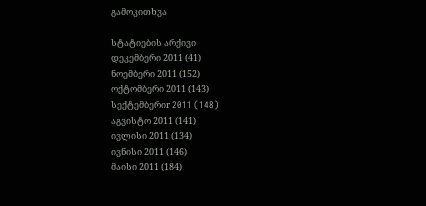გამოკითხვა

სტატიების არქივი
დეკემბერი 2011 (41)
ნოემბერი 2011 (152)
ოქტომბერი 2011 (143)
სექტემბერიr 2011 (148)
აგვისტო 2011 (141)
ივლისი 2011 (134)
ივნისი 2011 (146)
მაისი 2011 (184)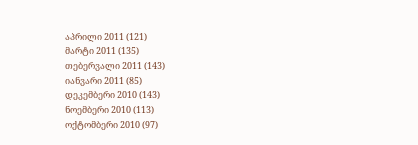აპრილი 2011 (121)
მარტი 2011 (135)
თებერვალი 2011 (143)
იანვარი 2011 (85)
დეკემბერი 2010 (143)
ნოემბერი 2010 (113)
ოქტომბერი 2010 (97)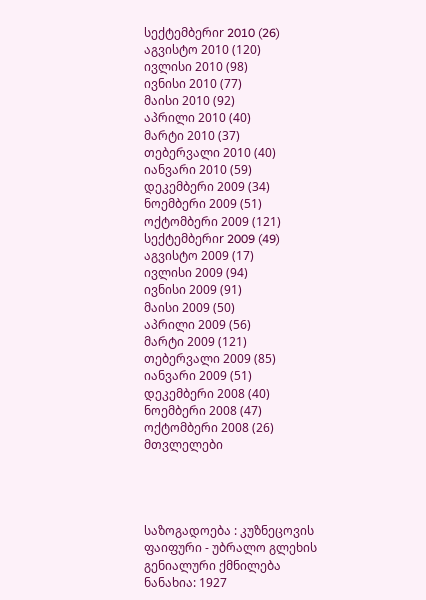სექტემბერიr 2010 (26)
აგვისტო 2010 (120)
ივლისი 2010 (98)
ივნისი 2010 (77)
მაისი 2010 (92)
აპრილი 2010 (40)
მარტი 2010 (37)
თებერვალი 2010 (40)
იანვარი 2010 (59)
დეკემბერი 2009 (34)
ნოემბერი 2009 (51)
ოქტომბერი 2009 (121)
სექტემბერიr 2009 (49)
აგვისტო 2009 (17)
ივლისი 2009 (94)
ივნისი 2009 (91)
მაისი 2009 (50)
აპრილი 2009 (56)
მარტი 2009 (121)
თებერვალი 2009 (85)
იანვარი 2009 (51)
დეკემბერი 2008 (40)
ნოემბერი 2008 (47)
ოქტომბერი 2008 (26)
მთვლელები




საზოგადოება : კუზნეცოვის ფაიფური - უბრალო გლეხის გენიალური ქმნილება
ნანახია: 1927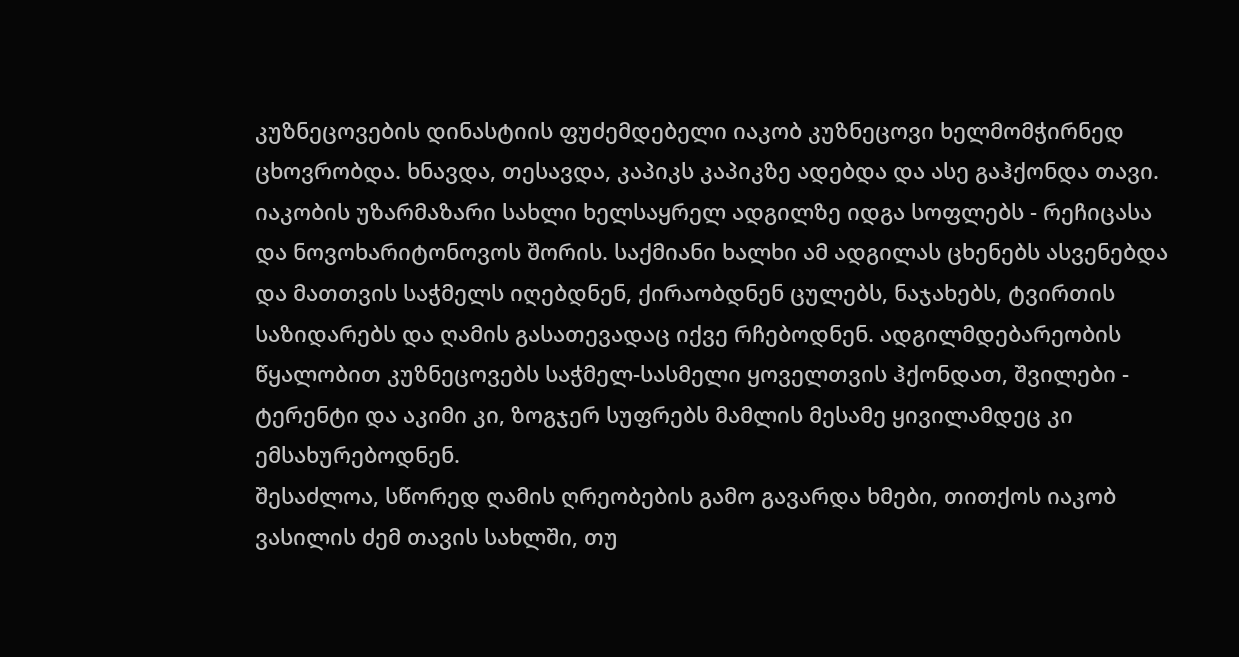კუზნეცოვების დინასტიის ფუძემდებელი იაკობ კუზნეცოვი ხელმომჭირნედ ცხოვრობდა. ხნავდა, თესავდა, კაპიკს კაპიკზე ადებდა და ასე გაჰქონდა თავი. იაკობის უზარმაზარი სახლი ხელსაყრელ ადგილზე იდგა სოფლებს - რეჩიცასა და ნოვოხარიტონოვოს შორის. საქმიანი ხალხი ამ ადგილას ცხენებს ასვენებდა და მათთვის საჭმელს იღებდნენ, ქირაობდნენ ცულებს, ნაჯახებს, ტვირთის საზიდარებს და ღამის გასათევადაც იქვე რჩებოდნენ. ადგილმდებარეობის წყალობით კუზნეცოვებს საჭმელ-სასმელი ყოველთვის ჰქონდათ, შვილები - ტერენტი და აკიმი კი, ზოგჯერ სუფრებს მამლის მესამე ყივილამდეც კი ემსახურებოდნენ.
შესაძლოა, სწორედ ღამის ღრეობების გამო გავარდა ხმები, თითქოს იაკობ ვასილის ძემ თავის სახლში, თუ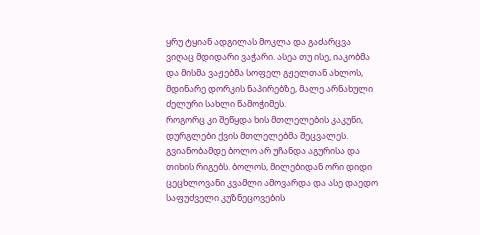ყრუ ტყიან ადგილას მოკლა და გაძარცვა ვიღაც მდიდარი ვაჭარი. ასეა თუ ისე, იაკობმა და მისმა ვაჟებმა სოფელ გჟელთან ახლოს, მდინარე დორკის ნაპირებზე, მალე არნახული ძელური სახლი წამოჭიმეს.
როგორც კი შეწყდა ხის მთლელების კაკუნი, დურგლები ქვის მთლელებმა შეცვალეს. გვიანობამდე ბოლო არ უჩანდა აგურისა და თიხის რიგებს. ბოლოს, მილებიდან ორი დიდი ცეცხლოვანი კვამლი ამოვარდა და ასე დაედო საფუძველი კუზნეცოვების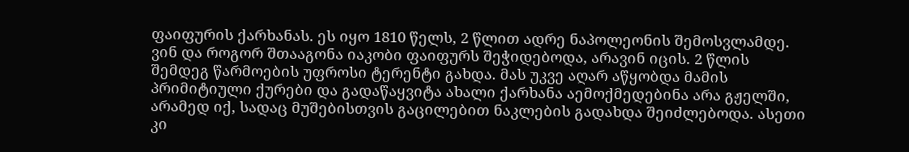ფაიფურის ქარხანას. ეს იყო 1810 წელს, 2 წლით ადრე ნაპოლეონის შემოსვლამდე. ვინ და როგორ შთააგონა იაკობი ფაიფურს შეჭიდებოდა, არავინ იცის. 2 წლის შემდეგ წარმოების უფროსი ტერენტი გახდა. მას უკვე აღარ აწყობდა მამის პრიმიტიული ქურები და გადაწაყვიტა ახალი ქარხანა აემოქმედებინა არა გჟელში, არამედ იქ, სადაც მუშებისთვის გაცილებით ნაკლების გადახდა შეიძლებოდა. ასეთი კი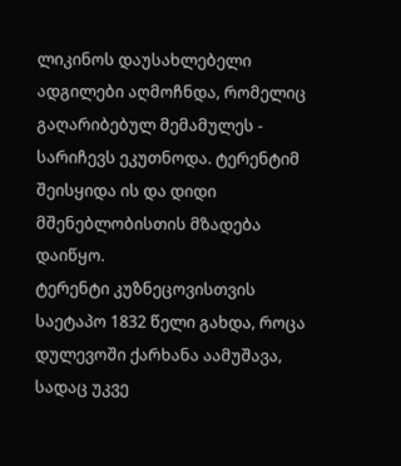ლიკინოს დაუსახლებელი ადგილები აღმოჩნდა, რომელიც გაღარიბებულ მემამულეს - სარიჩევს ეკუთნოდა. ტერენტიმ შეისყიდა ის და დიდი მშენებლობისთის მზადება დაიწყო.
ტერენტი კუზნეცოვისთვის საეტაპო 1832 წელი გახდა, როცა დულევოში ქარხანა აამუშავა, სადაც უკვე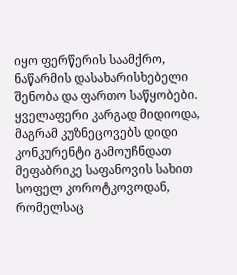იყო ფერწერის საამქრო, ნაწარმის დასახარისხებელი შენობა და ფართო საწყობები.
ყველაფერი კარგად მიდიოდა, მაგრამ კუზნეცოვებს დიდი კონკურენტი გამოუჩნდათ მეფაბრიკე საფანოვის სახით სოფელ კოროტკოვოდან, რომელსაც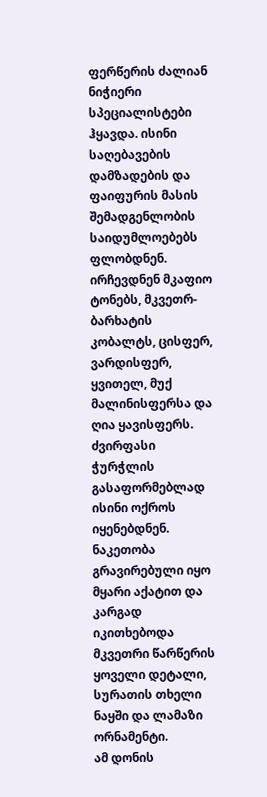ფერწერის ძალიან ნიჭიერი სპეციალისტები ჰყავდა. ისინი საღებავების დამზადების და ფაიფურის მასის შემადგენლობის საიდუმლოებებს ფლობდნენ. ირჩევდნენ მკაფიო ტონებს, მკვეთრ-ბარხატის კობალტს, ცისფერ, ვარდისფერ, ყვითელ, მუქ მალინისფერსა და ღია ყავისფერს. ძვირფასი ჭურჭლის გასაფორმებლად ისინი ოქროს იყენებდნენ. ნაკეთობა გრავირებული იყო მყარი აქატით და კარგად იკითხებოდა მკვეთრი წარწერის ყოველი დეტალი, სურათის თხელი ნაყში და ლამაზი ორნამენტი.
ამ დონის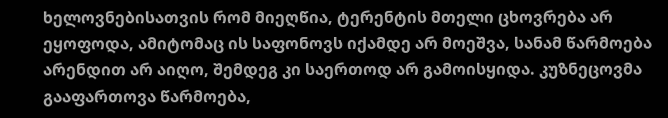ხელოვნებისათვის რომ მიეღწია, ტერენტის მთელი ცხოვრება არ ეყოფოდა, ამიტომაც ის საფონოვს იქამდე არ მოეშვა, სანამ წარმოება არენდით არ აიღო, შემდეგ კი საერთოდ არ გამოისყიდა. კუზნეცოვმა გააფართოვა წარმოება,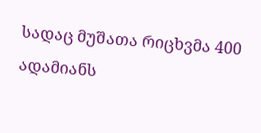სადაც მუშათა რიცხვმა 400 ადამიანს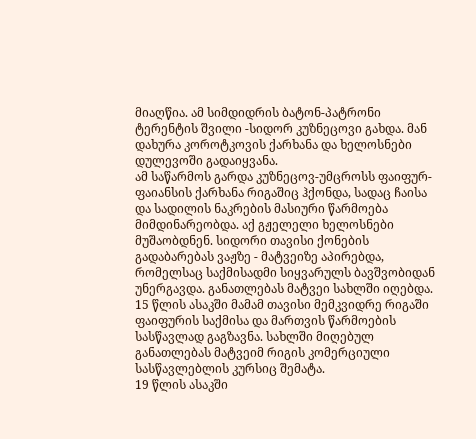მიაღწია. ამ სიმდიდრის ბატონ-პატრონი ტერენტის შვილი -სიდორ კუზნეცოვი გახდა. მან დახურა კოროტკოვის ქარხანა და ხელოსნები დულევოში გადაიყვანა.
ამ საწარმოს გარდა კუზნეცოვ-უმცროსს ფაიფურ-ფაიანსის ქარხანა რიგაშიც ჰქონდა, სადაც ჩაისა და სადილის ნაკრების მასიური წარმოება მიმდინარეობდა. აქ გჟელელი ხელოსნები მუშაობდნენ. სიდორი თავისი ქონების გადაბარებას ვაჟზე - მატვეიზე აპირებდა, რომელსაც საქმისადმი სიყვარულს ბავშვობიდან უნერგავდა. განათლებას მატვეი სახლში იღებდა. 15 წლის ასაკში მამამ თავისი მემკვიდრე რიგაში ფაიფურის საქმისა და მართვის წარმოების სასწავლად გაგზავნა. სახლში მიღებულ განათლებას მატვეიმ რიგის კომერციული სასწავლებლის კურსიც შემატა.
19 წლის ასაკში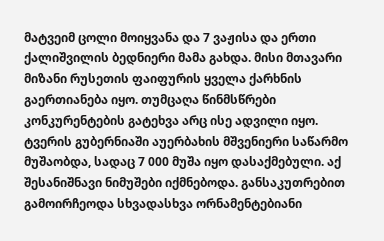მატვეიმ ცოლი მოიყვანა და 7 ვაჟისა და ერთი ქალიშვილის ბედნიერი მამა გახდა. მისი მთავარი მიზანი რუსეთის ფაიფურის ყველა ქარხნის გაერთიანება იყო. თუმცაღა წინმსწრები კონკურენტების გატეხვა არც ისე ადვილი იყო. ტვერის გუბერნიაში აუერბახის მშვენიერი საწარმო მუშაობდა, სადაც 7 000 მუშა იყო დასაქმებული. აქ შესანიშნავი ნიმუშები იქმნებოდა. განსაკუთრებით გამოირჩეოდა სხვადასხვა ორნამენტებიანი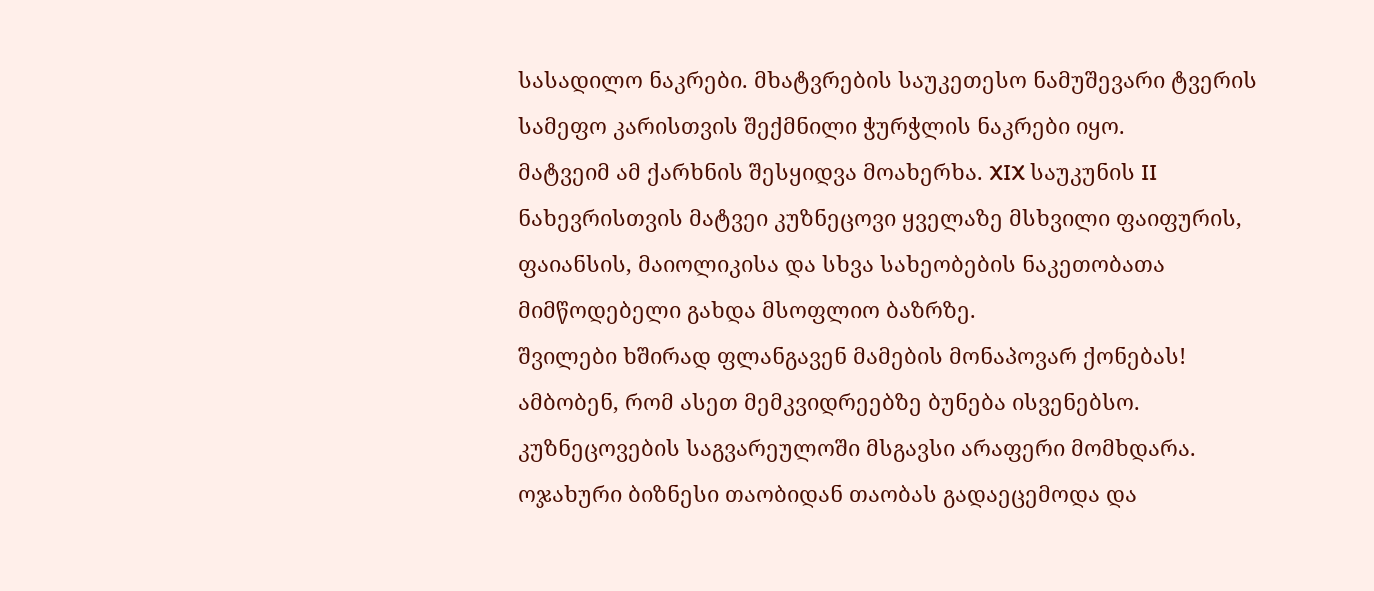სასადილო ნაკრები. მხატვრების საუკეთესო ნამუშევარი ტვერის სამეფო კარისთვის შექმნილი ჭურჭლის ნაკრები იყო.
მატვეიმ ამ ქარხნის შესყიდვა მოახერხა. XIX საუკუნის II ნახევრისთვის მატვეი კუზნეცოვი ყველაზე მსხვილი ფაიფურის, ფაიანსის, მაიოლიკისა და სხვა სახეობების ნაკეთობათა მიმწოდებელი გახდა მსოფლიო ბაზრზე.
შვილები ხშირად ფლანგავენ მამების მონაპოვარ ქონებას! ამბობენ, რომ ასეთ მემკვიდრეებზე ბუნება ისვენებსო. კუზნეცოვების საგვარეულოში მსგავსი არაფერი მომხდარა. ოჯახური ბიზნესი თაობიდან თაობას გადაეცემოდა და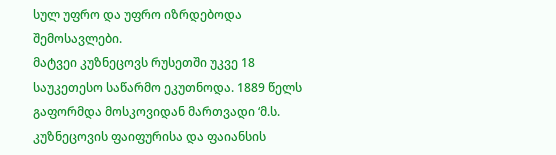სულ უფრო და უფრო იზრდებოდა შემოსავლები.
მატვეი კუზნეცოვს რუსეთში უკვე 18 საუკეთესო საწარმო ეკუთნოდა. 1889 წელს გაფორმდა მოსკოვიდან მართვადი ‘მ.ს. კუზნეცოვის ფაიფურისა და ფაიანსის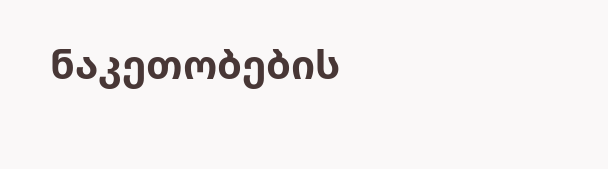ნაკეთობების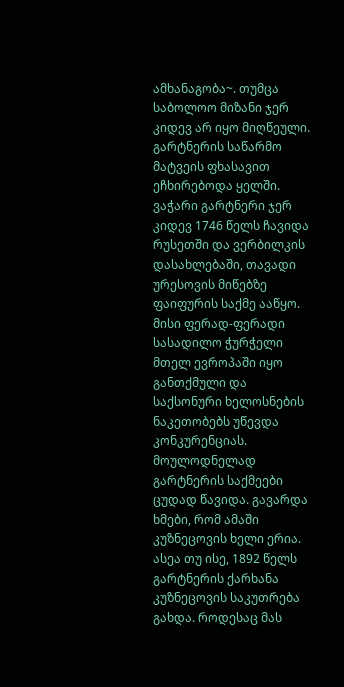ამხანაგობა~. თუმცა საბოლოო მიზანი ჯერ კიდევ არ იყო მიღწეული.
გარტნერის საწარმო მატვეის ფხასავით ეჩხირებოდა ყელში. ვაჭარი გარტნერი ჯერ კიდევ 1746 წელს ჩავიდა რუსეთში და ვერბილკის დასახლებაში, თავადი ურესოვის მიწებზე ფაიფურის საქმე ააწყო. მისი ფერად-ფერადი სასადილო ჭურჭელი მთელ ევროპაში იყო განთქმული და საქსონური ხელოსნების ნაკეთობებს უწევდა კონკურენციას.
მოულოდნელად გარტნერის საქმეები ცუდად წავიდა. გავარდა ხმები, რომ ამაში კუზნეცოვის ხელი ერია. ასეა თუ ისე, 1892 წელს გარტნერის ქარხანა კუზნეცოვის საკუთრება გახდა. როდესაც მას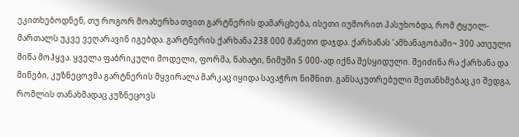ეკითხებოდნენ, თუ როგორ მოახერხა თვით გარტნერის დამარცხება, ისეთი იუმორით პასუხობდა, რომ ტყუილ-მართალს უკვე ვეღარავინ იგებდა. გარტნერის ქარხანა 238 000 მანეთი დაჯდა. ქარხანას ‘ამხანაგობაში~ 300 ათეული მიწა მოჰყვა. ყველა ფაბრიკული მოდელი, ფორმა, ნახატი, ნიმუში 5 000-ად იქნა შესყიდული. შეიძინა რა ქარხანა და მიწები, კუზნეცოვმა გარტნერის მყვირალა მარკაც იყიდა სავაჭრო ნიშნით. განსაკუთრებული შეთანხმებაც კი შედგა, რომლის თანახმადაც კუზნეცოვს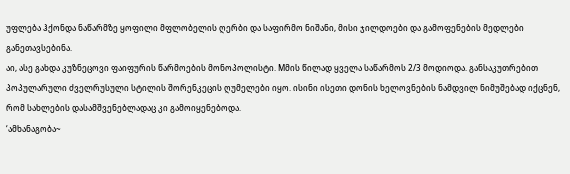უფლება ჰქონდა ნაწარმზე ყოფილი მფლობელის ღერბი და საფირმო ნიშანი, მისი ჯილდოები და გამოფენების მედლები განეთავსებინა.
აი, ასე გახდა კუზნეცოვი ფაიფურის წარმოების მონოპოლისტი. Mმის წილად ყველა საწარმოს 2/3 მოდიოდა. განსაკუთრებით პოპულარული ძველრუსული სტილის შორენკეცის ღუმელები იყო. ისინი ისეთი დონის ხელოვნების ნამდვილ ნიმუშებად იქცნენ, რომ სახლების დასამშვენებლადაც კი გამოიყენებოდა.
‘ამხანაგობა~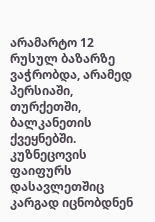არამარტო 12 რუსულ ბაზარზე ვაჭრობდა, არამედ პერსიაში, თურქეთში, ბალკანეთის ქვეყნებში. კუზნეცოვის ფაიფურს დასავლეთშიც კარგად იცნობდნენ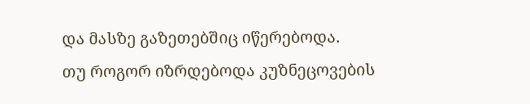და მასზე გაზეთებშიც იწერებოდა.
თუ როგორ იზრდებოდა კუზნეცოვების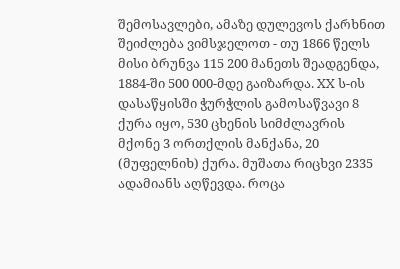შემოსავლები, ამაზე დულევოს ქარხნით შეიძლება ვიმსჯელოთ - თუ 1866 წელს მისი ბრუნვა 115 200 მანეთს შეადგენდა, 1884-ში 500 000-მდე გაიზარდა. XX ს-ის დასაწყისში ჭურჭლის გამოსაწვავი 8 ქურა იყო, 530 ცხენის სიმძლავრის მქონე 3 ორთქლის მანქანა, 20 (მუფელნიხ) ქურა. მუშათა რიცხვი 2335 ადამიანს აღწევდა. როცა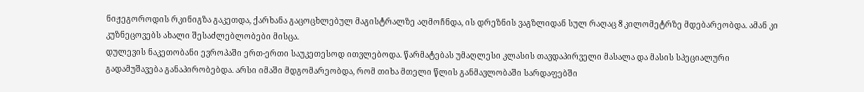ნიჟეგოროდის რკინიგზა გაკეთდა, ქარხანა გაცოცხლებულ მაგისტრალზე აღმოჩნდა, ის დრეზნის ვაგზლიდან სულ რაღაც 8 კილომეტრზე მდებარეობდა. ამან კი კუზნეცოვებს ახალი შესაძლებლობები მისცა.
დულევის ნაკეთობანი ევროპაში ერთ-ერთი საუკეთესოდ ითვლებოდა. წარმატებას უმაღლესი კლასის თავდაპირველი მასალა და მასის სპეციალური გადამუშავება განაპირობებდა. არსი იმაში მდგომარეობდა, რომ თიხა მთელი წლის განმავლობაში სარდაფებში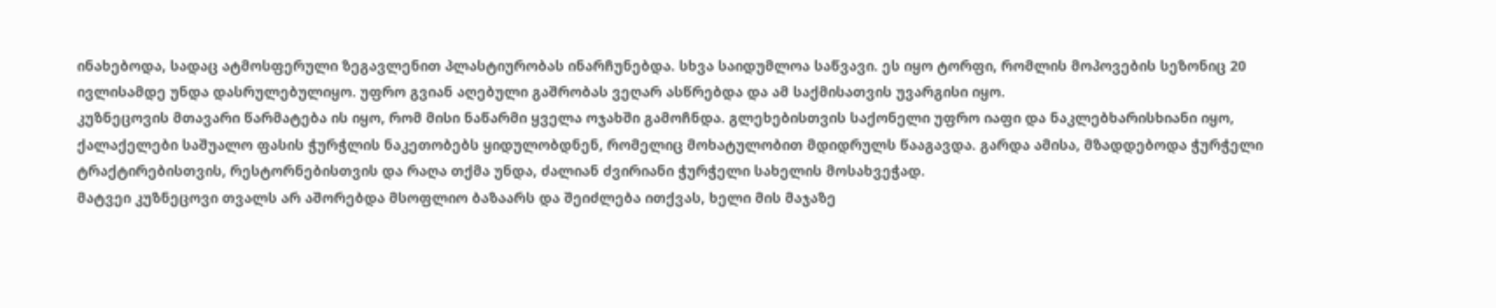ინახებოდა, სადაც ატმოსფერული ზეგავლენით პლასტიურობას ინარჩუნებდა. სხვა საიდუმლოა საწვავი. ეს იყო ტორფი, რომლის მოპოვების სეზონიც 20 ივლისამდე უნდა დასრულებულიყო. უფრო გვიან აღებული გაშრობას ვეღარ ასწრებდა და ამ საქმისათვის უვარგისი იყო.
კუზნეცოვის მთავარი წარმატება ის იყო, რომ მისი ნაწარმი ყველა ოჯახში გამოჩნდა. გლეხებისთვის საქონელი უფრო იაფი და ნაკლებხარისხიანი იყო, ქალაქელები საშუალო ფასის ჭურჭლის ნაკეთობებს ყიდულობდნენ, რომელიც მოხატულობით მდიდრულს წააგავდა. გარდა ამისა, მზადდებოდა ჭურჭელი ტრაქტირებისთვის, რესტორნებისთვის და რაღა თქმა უნდა, ძალიან ძვირიანი ჭურჭელი სახელის მოსახვეჭად.
მატვეი კუზნეცოვი თვალს არ აშორებდა მსოფლიო ბაზაარს და შეიძლება ითქვას, ხელი მის მაჯაზე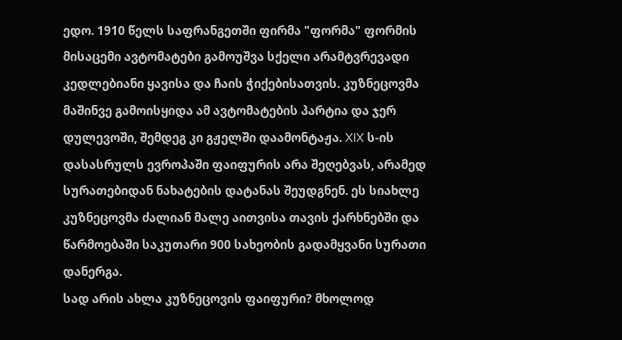ედო. 1910 წელს საფრანგეთში ფირმა "ფორმა" ფორმის მისაცემი ავტომატები გამოუშვა სქელი არამტვრევადი კედლებიანი ყავისა და ჩაის ჭიქებისათვის. კუზნეცოვმა მაშინვე გამოისყიდა ამ ავტომატების პარტია და ჯერ დულევოში, შემდეგ კი გჟელში დაამონტაჟა. XIX ს-ის დასასრულს ევროპაში ფაიფურის არა შეღებვას, არამედ სურათებიდან ნახატების დატანას შეუდგნენ. ეს სიახლე კუზნეცოვმა ძალიან მალე აითვისა თავის ქარხნებში და წარმოებაში საკუთარი 900 სახეობის გადამყვანი სურათი დანერგა.
სად არის ახლა კუზნეცოვის ფაიფური? მხოლოდ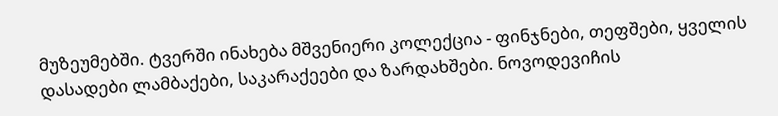მუზეუმებში. ტვერში ინახება მშვენიერი კოლექცია - ფინჯნები, თეფშები, ყველის დასადები ლამბაქები, საკარაქეები და ზარდახშები. ნოვოდევიჩის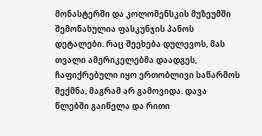მონასტერში და კოლომენსკის მუზეუმში შემონახულია ფასკუნჯის პანოს დეტალები. რაც შეეხება დულევოს, მას თვალი ამერიკელებმა დაადგეს, ჩაფიქრებული იყო ერთობლივი საწარმოს შექმნა, მაგრამ არ გამოვიდა. დავა წლებში გაიწელა და რითი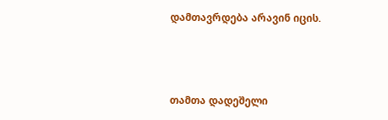დამთავრდება არავინ იცის.



თამთა დადეშელი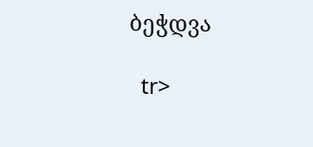ბეჭდვა

  tr>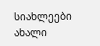სიახლეები
ახალი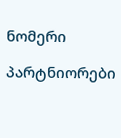ნომერი

პარტნიორები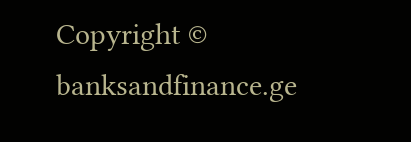Copyright © banksandfinance.ge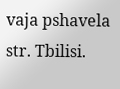vaja pshavela str. Tbilisi.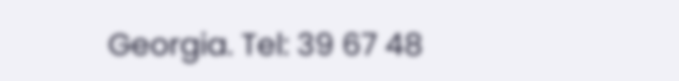Georgia. Tel: 39 67 48